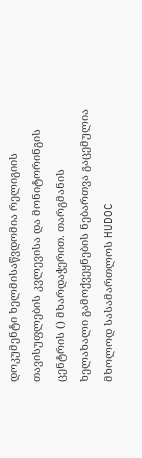დოკუმენტი ხელმისაწვდომია რელიგიის თავისუფლების კვლევისა და მონიტორინგის ცენტრის () მხარდაჭერით. თარგმანის ხელახალი გამოქვეყნების ნებართვა გაცემულია მხოლოდ სასამართლოს HUDOC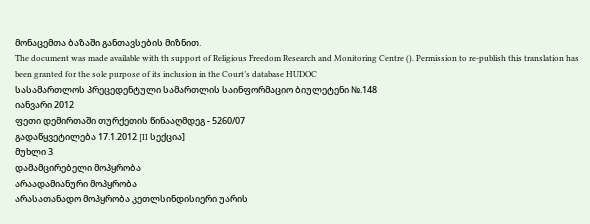მონაცემთა ბაზაში განთავსების მიზნით.
The document was made available with th support of Religious Freedom Research and Monitoring Centre (). Permission to re-publish this translation has been granted for the sole purpose of its inclusion in the Court’s database HUDOC
სასამართლოს პრეცედენტული სამართლის საინფორმაციო ბიულეტენი №.148
იანვარი 2012
ფეთი დემირთაში თურქეთის წინააღმდეგ - 5260/07
გადაწყვეტილება 17.1.2012 [II სექცია]
მუხლი 3
დამამცირებელი მოპყრობა
არაადამიანური მოპყრობა
არასათანადო მოპყრობა კეთლსინდისიერი უარის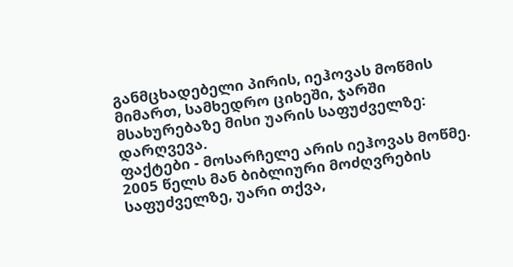განმცხადებელი პირის, იეჰოვას მოწმის მიმართ, სამხედრო ციხეში, ჯარში მსახურებაზე მისი უარის საფუძველზე: დარღვევა.
ფაქტები - მოსარჩელე არის იეჰოვას მოწმე. 2005 წელს მან ბიბლიური მოძღვრების საფუძველზე, უარი თქვა,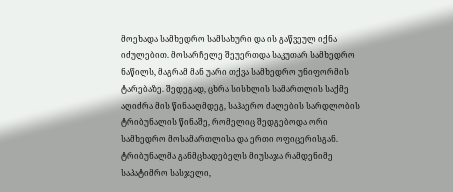მოეხადა სამხედრო სამსახური და ის გაწვეულ იქნა იძულებით. მოსარჩელე შეუერთდა საკუთარ სამხედრო ნაწილს, მაგრამ მან უარი თქვა სამხედრო უნიფორმის ტარებაზე. შედეგად, ცხრა სისხლის სამართლის საქმე აღიძრა მის წინააღმდეგ, საჰაერო ძალების სარდლობის ტრიბუნალის წინაშე, რომელიც შედგებოდა ორი სამხედრო მოსამართლისა და ერთი ოფიცერისგან. ტრიბუნალმა განმცხადებელს მიუსაჯა რამდენიმე საპატიმრო სასჯელი,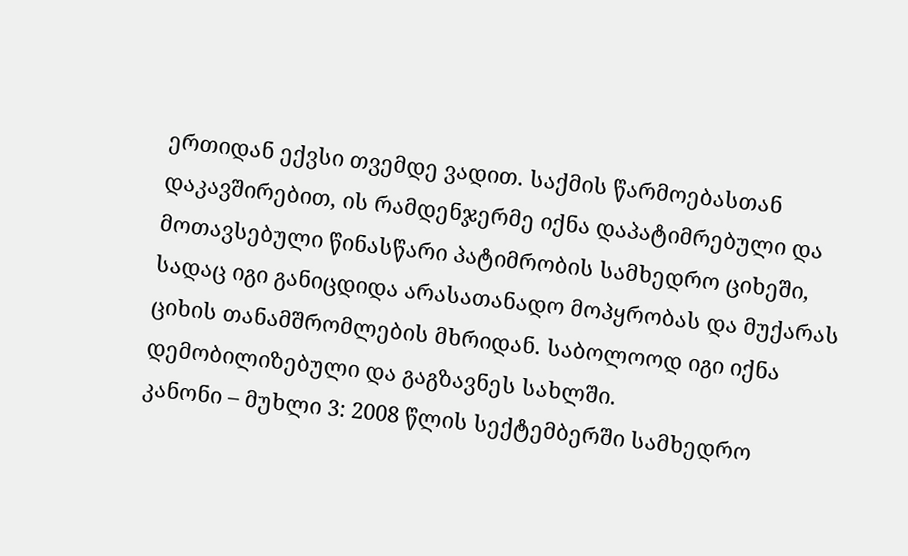ერთიდან ექვსი თვემდე ვადით. საქმის წარმოებასთან დაკავშირებით, ის რამდენჯერმე იქნა დაპატიმრებული და მოთავსებული წინასწარი პატიმრობის სამხედრო ციხეში, სადაც იგი განიცდიდა არასათანადო მოპყრობას და მუქარას ციხის თანამშრომლების მხრიდან. საბოლოოდ იგი იქნა დემობილიზებული და გაგზავნეს სახლში.
კანონი – მუხლი 3: 2008 წლის სექტემბერში სამხედრო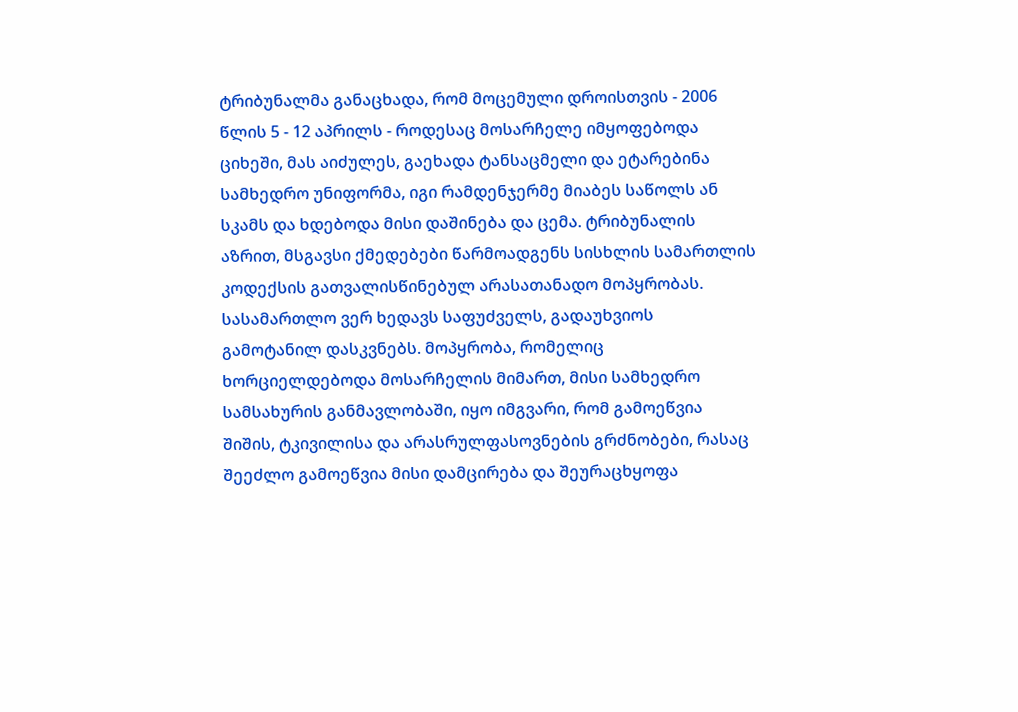ტრიბუნალმა განაცხადა, რომ მოცემული დროისთვის - 2006 წლის 5 - 12 აპრილს - როდესაც მოსარჩელე იმყოფებოდა ციხეში, მას აიძულეს, გაეხადა ტანსაცმელი და ეტარებინა სამხედრო უნიფორმა, იგი რამდენჯერმე მიაბეს საწოლს ან სკამს და ხდებოდა მისი დაშინება და ცემა. ტრიბუნალის აზრით, მსგავსი ქმედებები წარმოადგენს სისხლის სამართლის კოდექსის გათვალისწინებულ არასათანადო მოპყრობას. სასამართლო ვერ ხედავს საფუძველს, გადაუხვიოს გამოტანილ დასკვნებს. მოპყრობა, რომელიც ხორციელდებოდა მოსარჩელის მიმართ, მისი სამხედრო სამსახურის განმავლობაში, იყო იმგვარი, რომ გამოეწვია შიშის, ტკივილისა და არასრულფასოვნების გრძნობები, რასაც შეეძლო გამოეწვია მისი დამცირება და შეურაცხყოფა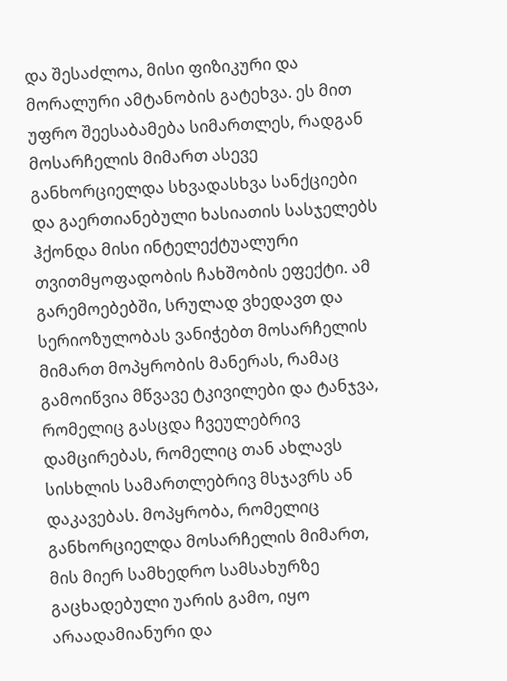და შესაძლოა, მისი ფიზიკური და მორალური ამტანობის გატეხვა. ეს მით უფრო შეესაბამება სიმართლეს, რადგან მოსარჩელის მიმართ ასევე განხორციელდა სხვადასხვა სანქციები და გაერთიანებული ხასიათის სასჯელებს ჰქონდა მისი ინტელექტუალური თვითმყოფადობის ჩახშობის ეფექტი. ამ გარემოებებში, სრულად ვხედავთ და სერიოზულობას ვანიჭებთ მოსარჩელის მიმართ მოპყრობის მანერას, რამაც გამოიწვია მწვავე ტკივილები და ტანჯვა, რომელიც გასცდა ჩვეულებრივ დამცირებას, რომელიც თან ახლავს სისხლის სამართლებრივ მსჯავრს ან დაკავებას. მოპყრობა, რომელიც განხორციელდა მოსარჩელის მიმართ, მის მიერ სამხედრო სამსახურზე გაცხადებული უარის გამო, იყო არაადამიანური და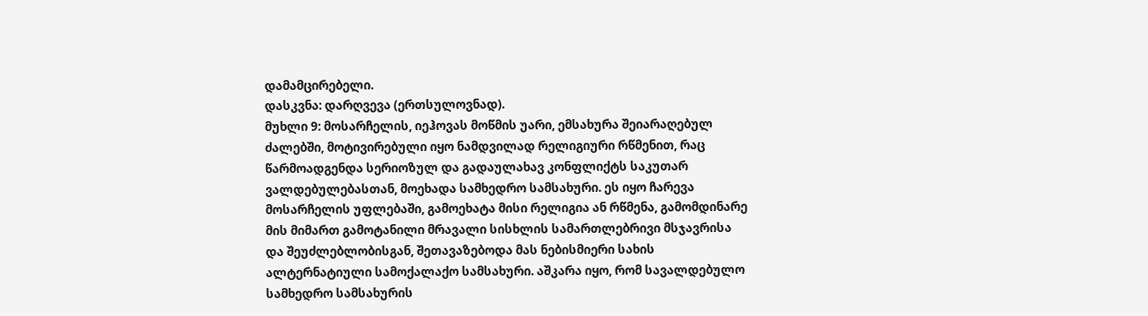დამამცირებელი.
დასკვნა: დარღვევა (ერთსულოვნად).
მუხლი 9: მოსარჩელის, იეჰოვას მოწმის უარი, ემსახურა შეიარაღებულ ძალებში, მოტივირებული იყო ნამდვილად რელიგიური რწმენით, რაც წარმოადგენდა სერიოზულ და გადაულახავ კონფლიქტს საკუთარ ვალდებულებასთან, მოეხადა სამხედრო სამსახური. ეს იყო ჩარევა მოსარჩელის უფლებაში, გამოეხატა მისი რელიგია ან რწმენა, გამომდინარე მის მიმართ გამოტანილი მრავალი სისხლის სამართლებრივი მსჯავრისა და შეუძლებლობისგან, შეთავაზებოდა მას ნებისმიერი სახის ალტერნატიული სამოქალაქო სამსახური. აშკარა იყო, რომ სავალდებულო სამხედრო სამსახურის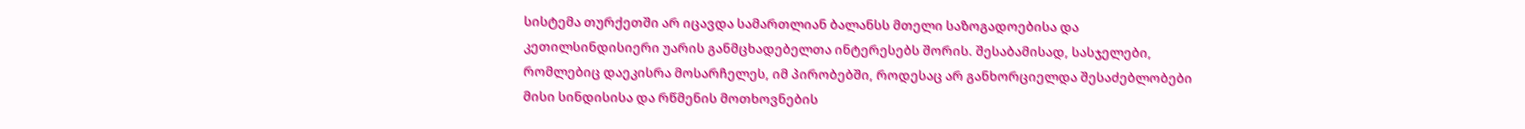სისტემა თურქეთში არ იცავდა სამართლიან ბალანსს მთელი საზოგადოებისა და კეთილსინდისიერი უარის განმცხადებელთა ინტერესებს შორის. შესაბამისად, სასჯელები, რომლებიც დაეკისრა მოსარჩელეს, იმ პირობებში, როდესაც არ განხორციელდა შესაძებლობები მისი სინდისისა და რწმენის მოთხოვნების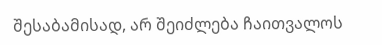შესაბამისად, არ შეიძლება ჩაითვალოს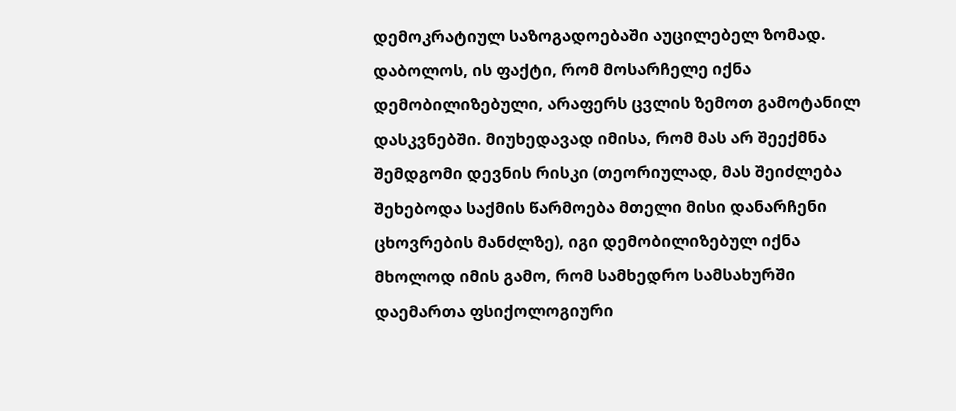დემოკრატიულ საზოგადოებაში აუცილებელ ზომად. დაბოლოს, ის ფაქტი, რომ მოსარჩელე იქნა დემობილიზებული, არაფერს ცვლის ზემოთ გამოტანილ დასკვნებში. მიუხედავად იმისა, რომ მას არ შეექმნა შემდგომი დევნის რისკი (თეორიულად, მას შეიძლება შეხებოდა საქმის წარმოება მთელი მისი დანარჩენი ცხოვრების მანძლზე), იგი დემობილიზებულ იქნა მხოლოდ იმის გამო, რომ სამხედრო სამსახურში დაემართა ფსიქოლოგიური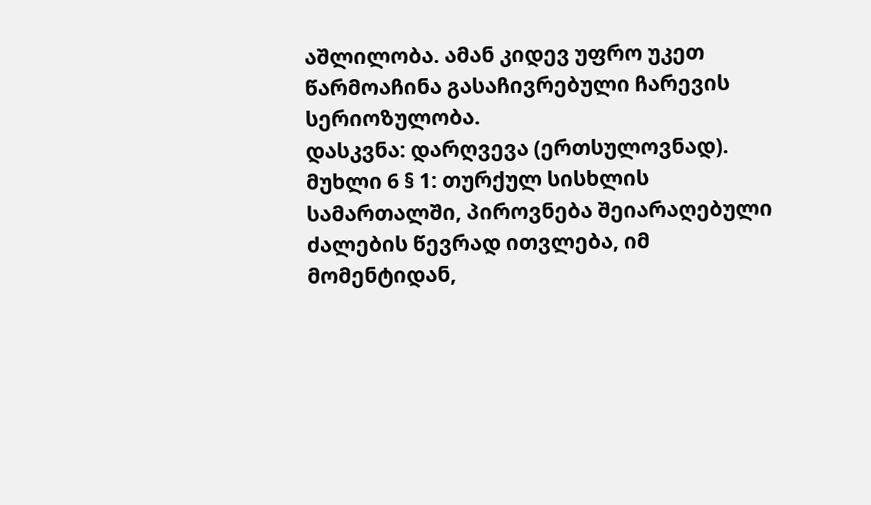აშლილობა. ამან კიდევ უფრო უკეთ წარმოაჩინა გასაჩივრებული ჩარევის სერიოზულობა.
დასკვნა: დარღვევა (ერთსულოვნად).
მუხლი 6 § 1: თურქულ სისხლის სამართალში, პიროვნება შეიარაღებული ძალების წევრად ითვლება, იმ მომენტიდან,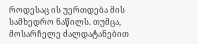როდესაც ის უერთდება მის სამხედრო ნაწილს. თუმცა, მოსარჩელე ძალდატანებით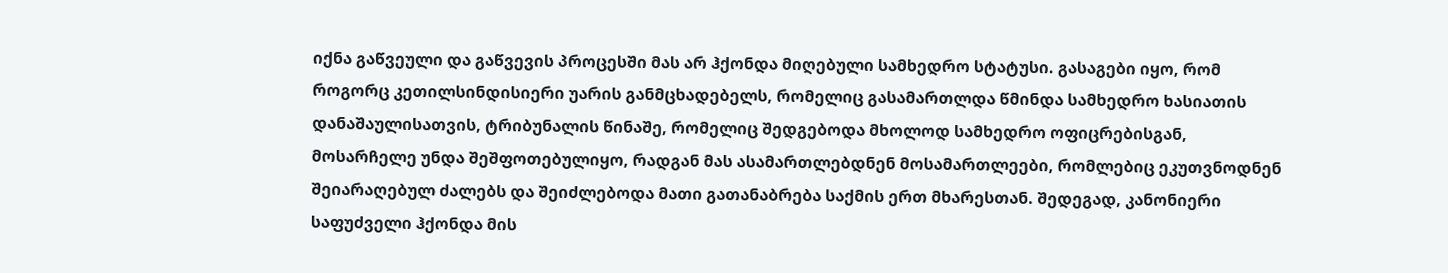იქნა გაწვეული და გაწვევის პროცესში მას არ ჰქონდა მიღებული სამხედრო სტატუსი. გასაგები იყო, რომ როგორც კეთილსინდისიერი უარის განმცხადებელს, რომელიც გასამართლდა წმინდა სამხედრო ხასიათის დანაშაულისათვის, ტრიბუნალის წინაშე, რომელიც შედგებოდა მხოლოდ სამხედრო ოფიცრებისგან, მოსარჩელე უნდა შეშფოთებულიყო, რადგან მას ასამართლებდნენ მოსამართლეები, რომლებიც ეკუთვნოდნენ შეიარაღებულ ძალებს და შეიძლებოდა მათი გათანაბრება საქმის ერთ მხარესთან. შედეგად, კანონიერი საფუძველი ჰქონდა მის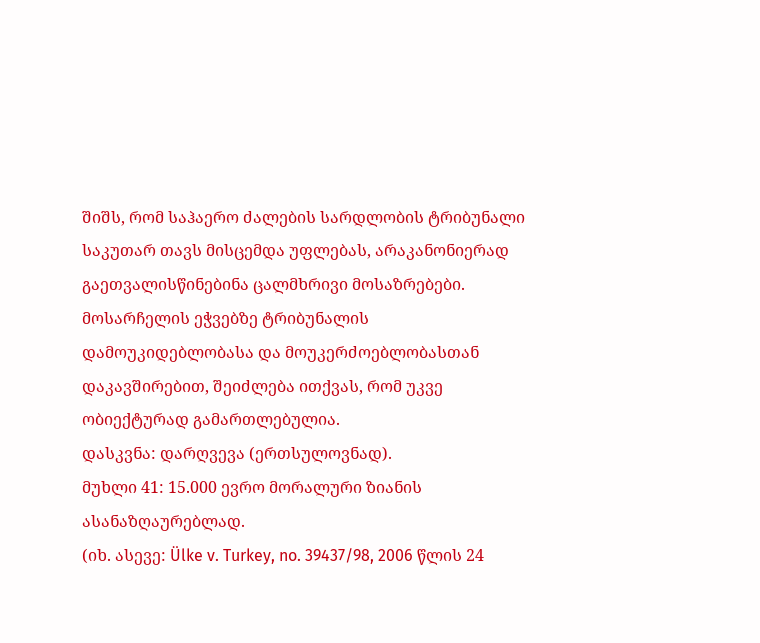შიშს, რომ საჰაერო ძალების სარდლობის ტრიბუნალი საკუთარ თავს მისცემდა უფლებას, არაკანონიერად გაეთვალისწინებინა ცალმხრივი მოსაზრებები. მოსარჩელის ეჭვებზე ტრიბუნალის დამოუკიდებლობასა და მოუკერძოებლობასთან დაკავშირებით, შეიძლება ითქვას, რომ უკვე ობიექტურად გამართლებულია.
დასკვნა: დარღვევა (ერთსულოვნად).
მუხლი 41: 15.000 ევრო მორალური ზიანის ასანაზღაურებლად.
(იხ. ასევე: Ülke v. Turkey, no. 39437/98, 2006 წლის 24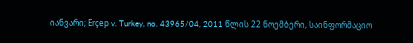იანვარი; Erçep v. Turkey, no. 43965/04, 2011 წლის 22 ნოემბერი, საინფორმაციო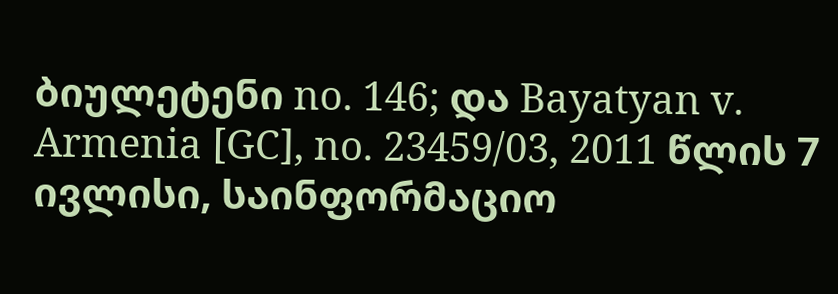ბიულეტენი no. 146; და Bayatyan v. Armenia [GC], no. 23459/03, 2011 წლის 7 ივლისი, საინფორმაციო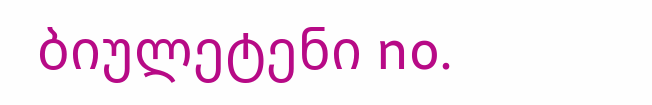ბიულეტენი no.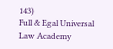143)
Full & Egal Universal Law Academy